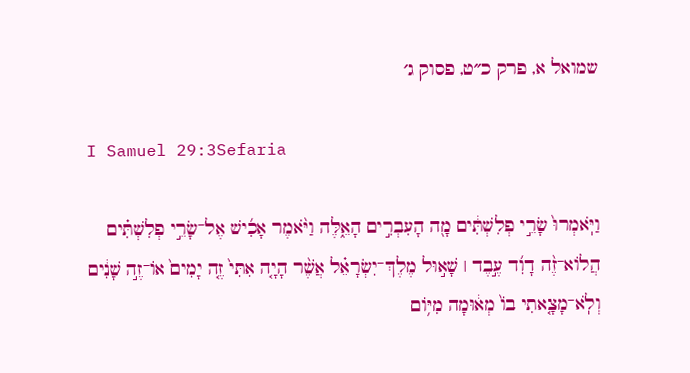שמואל א, פרק כ״ט, פסוק ג׳

I Samuel 29:3Sefaria

וַיֹּֽאמְרוּ֙ שָׂרֵ֣י פְלִשְׁתִּ֔ים מָ֖ה הָעִבְרִ֣ים הָאֵ֑לֶּה וַיֹּ֨אמֶר אָכִ֜ישׁ אֶל־שָׂרֵ֣י פְלִשְׁתִּ֗ים הֲלוֹא־זֶ֨ה דָוִ֜ד עֶ֣בֶד ׀ שָׁא֣וּל מֶלֶךְ־יִשְׂרָאֵ֗ל אֲשֶׁ֨ר הָיָ֤ה אִתִּי֙ זֶ֤ה יָמִים֙ אוֹ־זֶ֣ה שָׁנִ֔ים וְלֹֽא־מָצָ֤אתִי בוֹ֙ מְא֔וּמָה מִיּ֥וֹם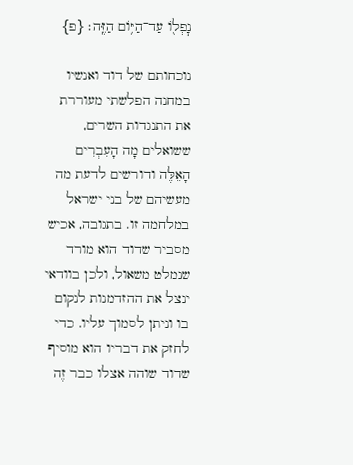נׇפְל֖וֹ עַד־הַיּ֥וֹם הַזֶּֽה׃ {פ}

נוכחותם של דוד ואנשיו במחנה הפלשתי מעוררת את התנגדות השרים, ששואלים מָה הָעִבְרִים הָאֵלֶּה ודורשים לדעת מה מעשיהם של בני ישראל במלחמה זו. בתגובה, אכיש מסביר שדוד הוא מורד שנמלט משאול, ולכן בוודאי ינצל את ההזדמנות לנקום בו וניתן לסמוך עליו. כדי לחזק את דבריו הוא מוסיף שדוד שוהה אצלו כבר זֶה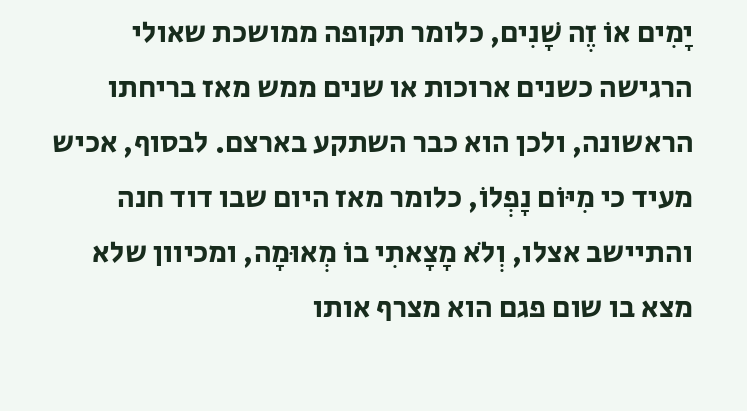יָמִים אוֹ זֶה שָׁנִים, כלומר תקופה ממושכת שאולי הרגישה כשנים ארוכות או שנים ממש מאז בריחתו הראשונה, ולכן הוא כבר השתקע בארצם. לבסוף, אכיש מעיד כי מִיּוֹם נָפְלוֹ, כלומר מאז היום שבו דוד חנה והתיישב אצלו, וְלֹא מָצָאתִי בוֹ מְאוּמָה, ומכיוון שלא מצא בו שום פגם הוא מצרף אותו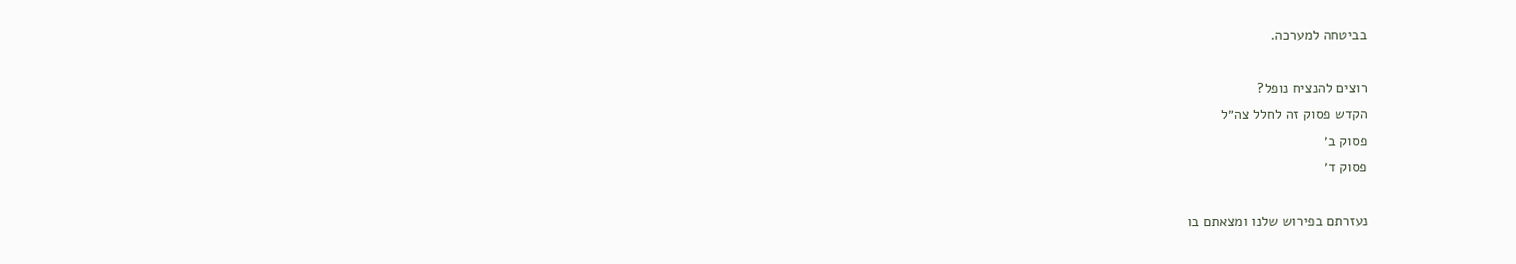בביטחה למערכה.

רוצים להנציח נופל?
הקדש פסוק זה לחלל צה״ל
פסוק ב׳
פסוק ד׳

נעזרתם בפירוש שלנו ומצאתם בו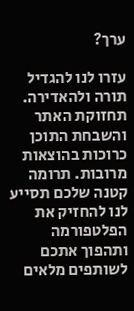ערך?

עזרו לנו להגדיל תורה ולהאדירה. תחזוקת האתר והשבחת התוכן כרוכות בהוצאות מרובות. תרומה קטנה שלכם תסייע לנו להחזיק את הפלטפורמה ותהפוך אתכם לשותפים מלאים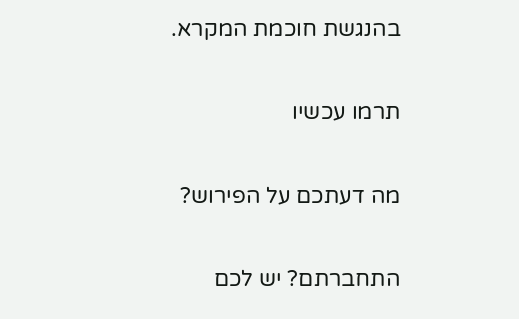בהנגשת חוכמת המקרא.

תרמו עכשיו

מה דעתכם על הפירוש?

התחברתם? יש לכם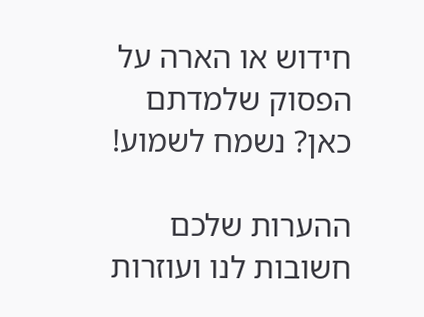חידוש או הארה על הפסוק שלמדתם כאן? נשמח לשמוע!

ההערות שלכם חשובות לנו ועוזרות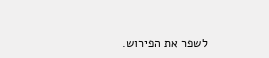לשפר את הפירוש.